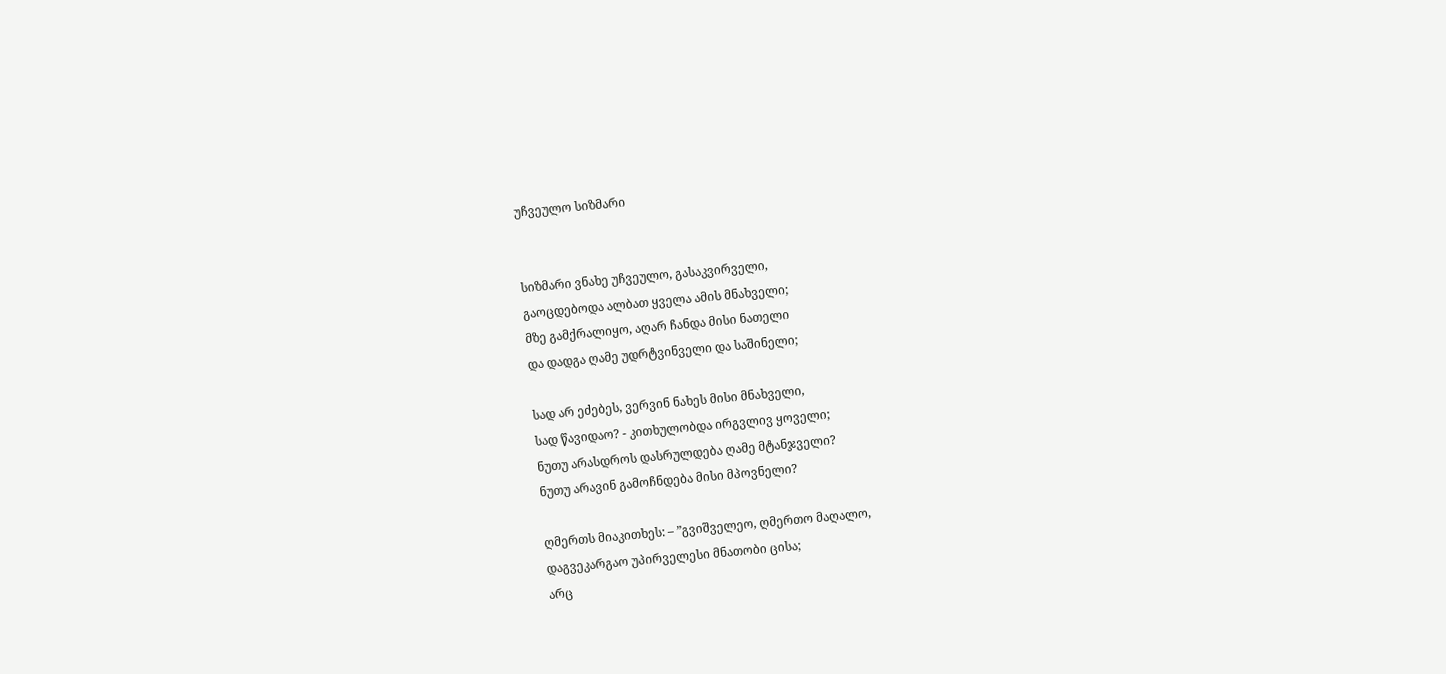უჩვეულო სიზმარი


სიზმარი ვნახე უჩვეულო, გასაკვირველი,
გაოცდებოდა ალბათ ყველა ამის მნახველი;
მზე გამქრალიყო, აღარ ჩანდა მისი ნათელი
და დადგა ღამე უდრტვინველი და საშინელი;

სად არ ეძებეს, ვერვინ ნახეს მისი მნახველი,
სად წავიდაო? - კითხულობდა ირგვლივ ყოველი;
ნუთუ არასდროს დასრულდება ღამე მტანჯველი?
ნუთუ არავინ გამოჩნდება მისი მპოვნელი?

ღმერთს მიაკითხეს: – ”გვიშველეო, ღმერთო მაღალო,
დაგვეკარგაო უპირველესი მნათობი ცისა;
არც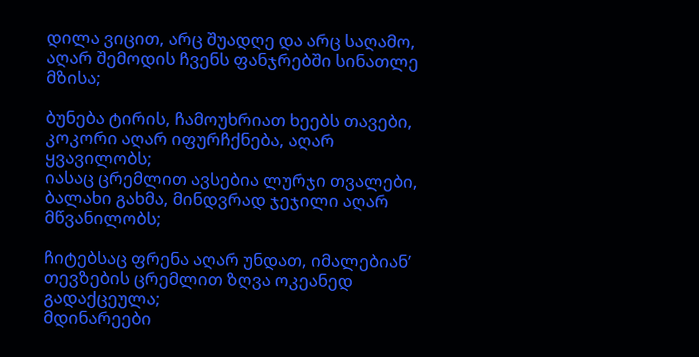დილა ვიცით, არც შუადღე და არც საღამო,
აღარ შემოდის ჩვენს ფანჯრებში სინათლე მზისა;

ბუნება ტირის, ჩამოუხრიათ ხეებს თავები,
კოკორი აღარ იფურჩქნება, აღარ ყვავილობს;
იასაც ცრემლით ავსებია ლურჯი თვალები,
ბალახი გახმა, მინდვრად ჯეჯილი აღარ მწვანილობს;

ჩიტებსაც ფრენა აღარ უნდათ, იმალებიან’
თევზების ცრემლით ზღვა ოკეანედ გადაქცეულა;
მდინარეები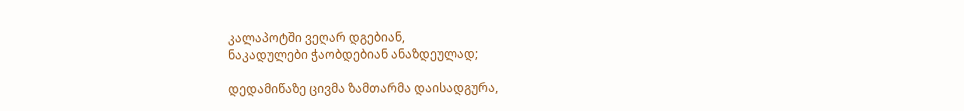კალაპოტში ვეღარ დგებიან,
ნაკადულები ჭაობდებიან ანაზდეულად;

დედამიწაზე ცივმა ზამთარმა დაისადგურა,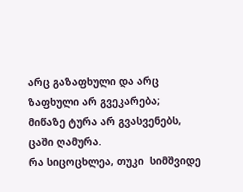არც გაზაფხული და არც ზაფხული არ გვეკარება;
მიწაზე ტურა არ გვასვენებს, ცაში ღამურა.
რა სიცოცხლეა, თუკი  სიმშვიდე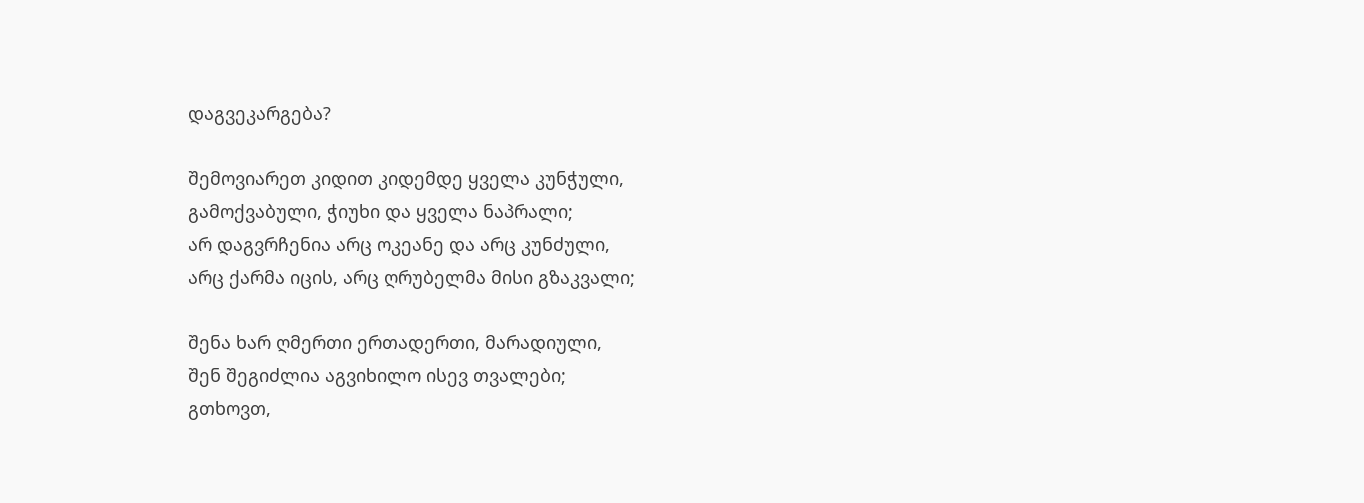დაგვეკარგება?

შემოვიარეთ კიდით კიდემდე ყველა კუნჭული,
გამოქვაბული, ჭიუხი და ყველა ნაპრალი;
არ დაგვრჩენია არც ოკეანე და არც კუნძული,
არც ქარმა იცის, არც ღრუბელმა მისი გზაკვალი;

შენა ხარ ღმერთი ერთადერთი, მარადიული,
შენ შეგიძლია აგვიხილო ისევ თვალები;
გთხოვთ,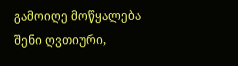გამოიღე მოწყალება შენი ღვთიური,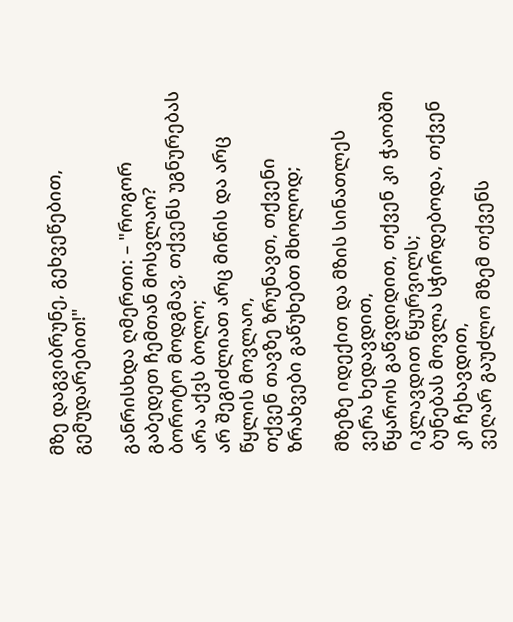მზე დაგვიბრუნე, გეხვეწებით, გემუდარებით!"

განრისხდა ღმერთი: – "როგორ გაბედეთ ჩემთან მოსვლაო?
ბოროტო მოდგმავ, თქვენს უგნურებას არა აქვს ბოლო;
არ შეგიძლიათ არც მიწის და არც წყლის მოვლაო,
თქვენ თავზე ზრუნავთ, თქვენი ზრახვები გაწუხებთ მხოლოდ;

მზეზე იდექით და მზის სინათლეს ვერა ხედავდით,
წყაროს გაწვდიდით, თქვენ კი ჭაობში იკლავდით წყურვილს;
ბუნებას მოვლა სჭირდებოდა, თქვენ კი ჩეხავდით,
ვეღარ გაუძლო მზემ თქვენს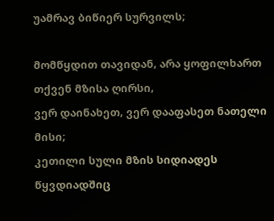უამრავ ბიწიერ სურვილს;

მომწყდით თავიდან, არა ყოფილხართ თქვენ მზისა ღირსი,
ვერ დაინახეთ, ვერ დააფასეთ ნათელი მისი;
კეთილი სული მზის სიდიადეს წყვდიადშიც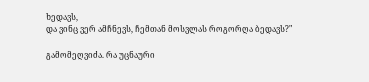ხედავს,
და ვინც ვერ ამჩნევს, ჩემთან მოსვლას როგორღა ბედავს?"

გამომეღვიძა. რა უცნაური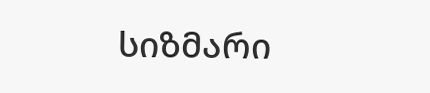სიზმარი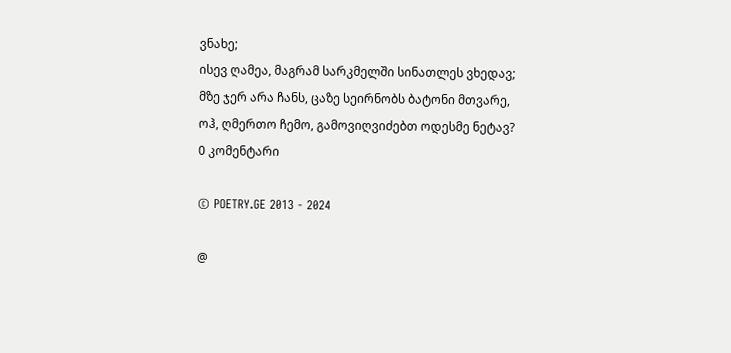ვნახე;
ისევ ღამეა, მაგრამ სარკმელში სინათლეს ვხედავ;
მზე ჯერ არა ჩანს, ცაზე სეირნობს ბატონი მთვარე,
ოჰ, ღმერთო ჩემო, გამოვიღვიძებთ ოდესმე ნეტავ?
0 კომენტარი

© POETRY.GE 2013 - 2024

@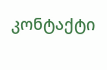კონტაქტი